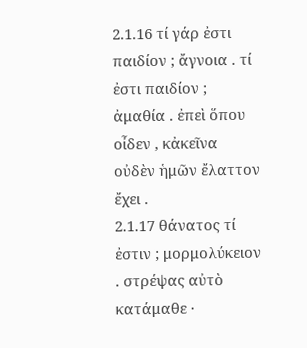2.1.16 τί γάρ ἐστι παιδίον ; ἄγνοια . τί ἐστι παιδίον ; ἀμαθία . ἐπεὶ ὅπου οἶδεν , κἀκεῖνα οὐδὲν ἡμῶν ἔλαττον ἔχει .
2.1.17 θάνατος τί ἐστιν ; μορμολύκειον . στρέψας αὐτὸ κατάμαθε ·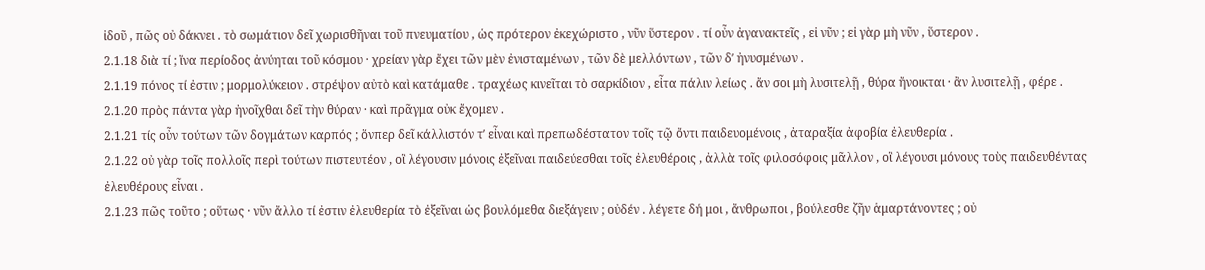ἰδοῦ , πῶς οὐ δάκνει . τὸ σωμάτιον δεῖ χωρισθῆναι τοῦ πνευματίου , ὡς πρότερον ἐκεχώριστο , νῦν ὕστερον . τί οὖν ἀγανακτεῖς , εἰ νῦν ; εἰ γὰρ μὴ νῦν , ὕστερον .
2.1.18 διὰ τί ; ἵνα περίοδος ἀνύηται τοῦ κόσμου · χρείαν γὰρ ἔχει τῶν μὲν ἐνισταμένων , τῶν δὲ μελλόντων , τῶν δʹ ἠνυσμένων .
2.1.19 πόνος τί ἐστιν ; μορμολύκειον . στρέψον αὐτὸ καὶ κατάμαθε . τραχέως κινεῖται τὸ σαρκίδιον , εἶτα πάλιν λείως . ἄν σοι μὴ λυσιτελῇ , θύρα ἤνοικται · ἂν λυσιτελῇ , φέρε .
2.1.20 πρὸς πάντα γὰρ ἠνοῖχθαι δεῖ τὴν θύραν · καὶ πρᾶγμα οὐκ ἔχομεν .
2.1.21 τίς οὖν τούτων τῶν δογμάτων καρπός ; ὅνπερ δεῖ κάλλιστόν τʹ εἶναι καὶ πρεπωδέστατον τοῖς τῷ ὄντι παιδευομένοις , ἀταραξία ἀφοβία ἐλευθερία .
2.1.22 οὐ γὰρ τοῖς πολλοῖς περὶ τούτων πιστευτέον , οἳ λέγουσιν μόνοις ἐξεῖναι παιδεύεσθαι τοῖς ἐλευθέροις , ἀλλὰ τοῖς φιλοσόφοις μᾶλλον , οἳ λέγουσι μόνους τοὺς παιδευθέντας ἐλευθέρους εἶναι .
2.1.23 πῶς τοῦτο ; οὕτως · νῦν ἄλλο τί ἐστιν ἐλευθερία τὸ ἐξεῖναι ὡς βουλόμεθα διεξάγειν ; οὐδέν . λέγετε δή μοι , ἄνθρωποι , βούλεσθε ζῆν ἁμαρτάνοντες ; οὐ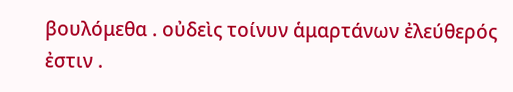βουλόμεθα . οὐδεὶς τοίνυν ἁμαρτάνων ἐλεύθερός ἐστιν .